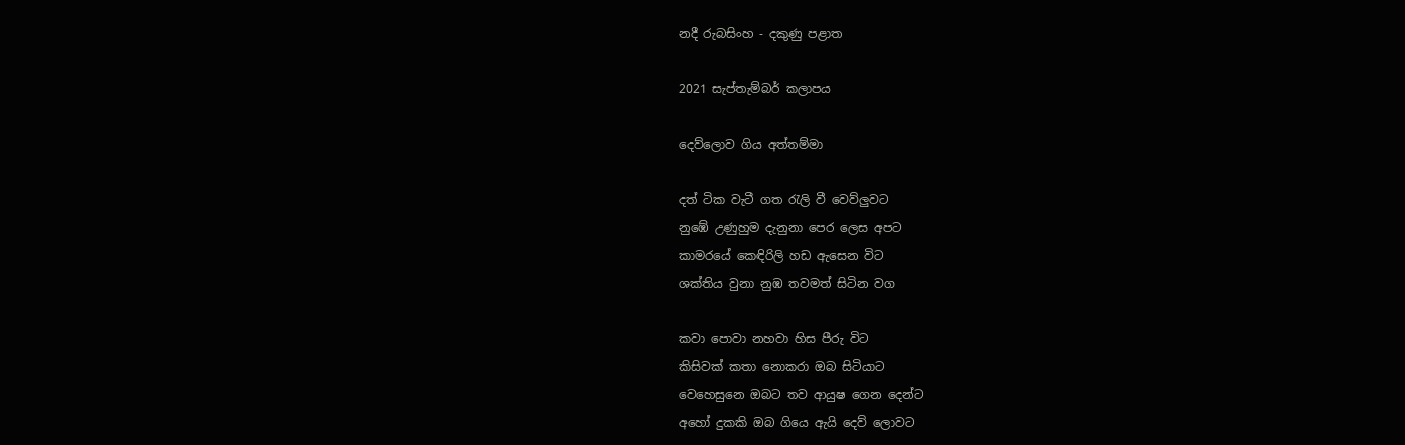නදී රුබසිංහ - දකුණු පළාත

2021 සැප්තැම්බර් කලාපය

දෙව්ලොව ගිය අත්තම්මා

දත් ටික වැටී ගත රැලි වී වෙව්ලුවට
නුඹේ උණුහුම දැනුනා පෙර ලෙස අපට
කාමරයේ කෙඳිරිලි හඩ ඇසෙන විට
ශක්තිය වුනා නුඹ තවමත් සිටින වග

කවා පොවා නහවා හිස පීරු විට
කිසිවක් කතා නොකරා ඔබ සිටියාට
වෙහෙසුනෙ ඔබට තව ආයුෂ ගෙන දෙන්ට
අහෝ දුකකි ඔබ ගියෙ ඇයි දෙව් ලොවට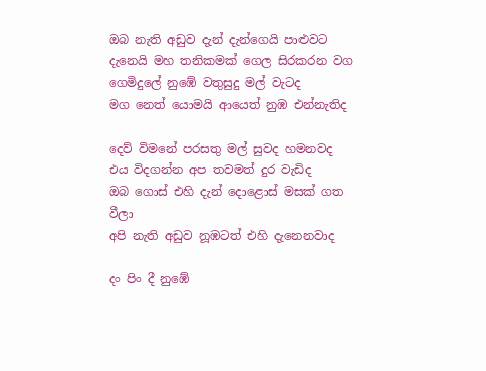ඔබ නැති අඩුව දැන් දැන්ගෙයි පාළුවට
දැනෙයි මහ තනිකමක් ගෙල සිරකරන වග
ගෙමිදුලේ නුඹේ වතුසුදු මල් වැටද
මග නෙත් යොමයි ආයෙත් නුඹ එන්නැතිද

දෙව් විමනේ පරසතු මල් සුවද හමනවද
එය විදගන්න අප තවමත් දුර වැඩිද
ඔබ ගොස් එහි දැන් දොළොස් මසක් ගත වීලා
අපි නැති අඩුව නූඹටත් එහි දැනෙනවාද

දං පිං දී නුඹේ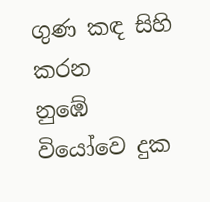ගුණ කඳ සිහි කරන
නුඹේ වියෝවෙ දුක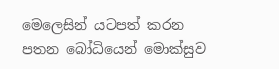මෙලෙසින් යටපත් කරන
පතන බෝධියෙන් මොක්සුව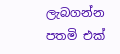ලැබගන්න
පතමි එක්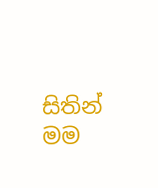සිතින් මම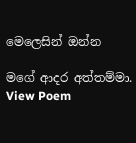මෙලෙසින් ඔන්න

මගේ ආදර අත්තම්මා.
View Poem